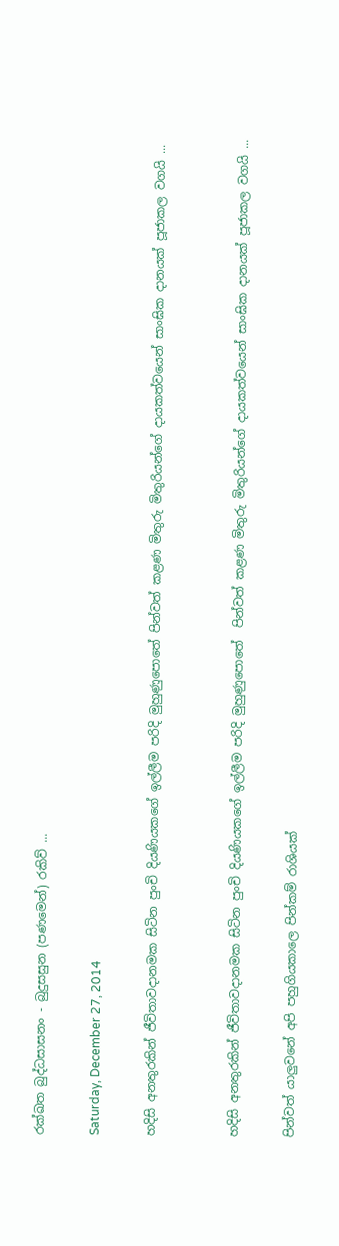රක්ඛත බුද්ධසාසනං - බුදුසසුන (පණමෙන්) රකිව් ...

Saturday, December 27, 2014

හදිසි අනතුරකින් ජීවිතාවදානමක සිටින පුංචි දියණියකගේ ඉල්ලීම පරිදි මුහුණුපොතේ පින්වත් කළණ මිතුරු මිතුරියන්ගේ දායකත්වයෙන් සාංඝික දානයක් පූජාකල වගයි ...


හදිසි අනතුරකින් ජීවිතාවදානමක සිටින පුංචි දියණියකගේ ඉල්ලීම පරිදි මුහුණුපොතේ  පින්වත් කළණ මිතුරු මිතුරියන්ගේ දායකත්වයෙන් සාංඝික දානයක් පූජාකල වගයි ...

පින්වත් යාලුවනේ අපි පහුගියකාලෙ පින්කම් රාශියක්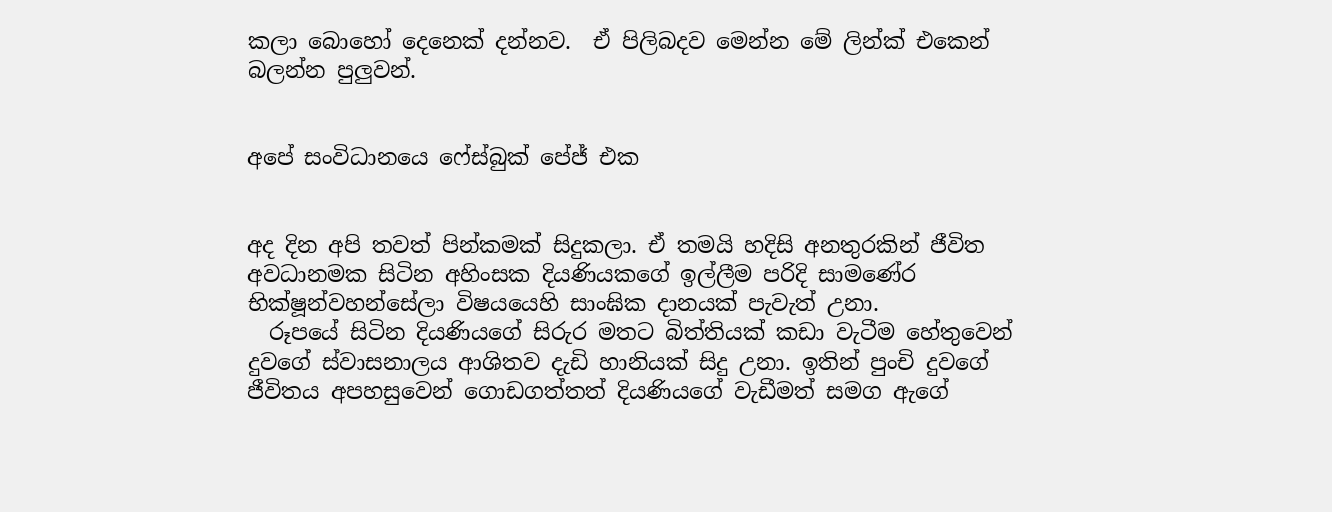කලා බොහෝ දෙනෙක් දන්නව.  ඒ පිලිබදව මෙන්න මේ ලින්ක් එකෙන් බලන්න පුලුවන්.


අපේ සංවිධානයෙ ෆේස්බුක් පේජ් එක


අද දින අපි තවත් පින්කමක් සිදුකලා. ඒ තමයි හදිසි අනතුරකින් ජීවිත අවධානමක සිටින අහිංසක දියණියකගේ ඉල්ලීම පරිදි සාමණේර භික්ෂූන්වහන්සේලා විෂයයෙහි සාංඝික දානයක් පැවැත් උනා.
  රූපයේ සිටින දියණියගේ සිරුර මතට බිත්තියක් කඩා වැටීම හේතු‍වෙන් දුවගේ ස්වාසනාලය ආශිතව දැඩි හානියක් සිදු උනා. ඉතින් පුංචි දුවගේ ජීවිතය අපහසුවෙන් ගොඩගත්තත් දියණියගේ වැඩීමත් සමග ඇගේ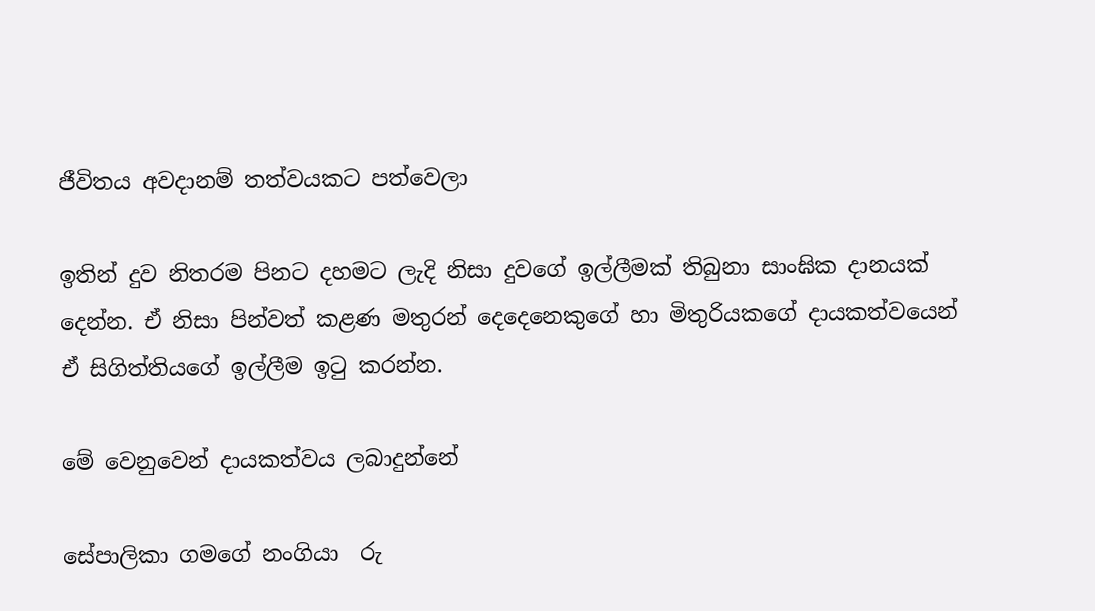ජීවිතය අවදානම් තත්වයකට පත්වෙලා

ඉතින් දුව නිතරම පිනට දහමට ලැදි නිසා දුවගේ ඉල්ලීමක් තිබුනා සාංඝික දානයක් දෙන්න. ඒ නිසා පින්වත් කළණ මතුරන් දෙදෙනෙකුගේ හා මිතුරියකගේ දායකත්වයෙන් ඒ සිගිත්තියගේ ඉල්ලීම ඉටු කරන්න.

මේ වෙනුවෙන් දායකත්වය ලබාදුන්නේ

සේපාලිකා ගමගේ නංගියා  රු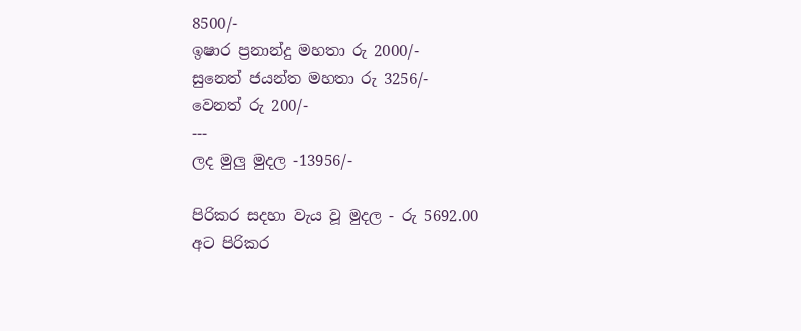8500/-
ඉෂාර ප්‍රනාන්දු මහතා රු 2000/-
සුනෙත් ජයන්ත මහතා රු 3256/-
වෙනත් රු 200/-
---
ලද මුලු මුදල -13956/-

පිරිකර සදහා වැය වූ මුදල - රු 5692.00
අට පිරිකර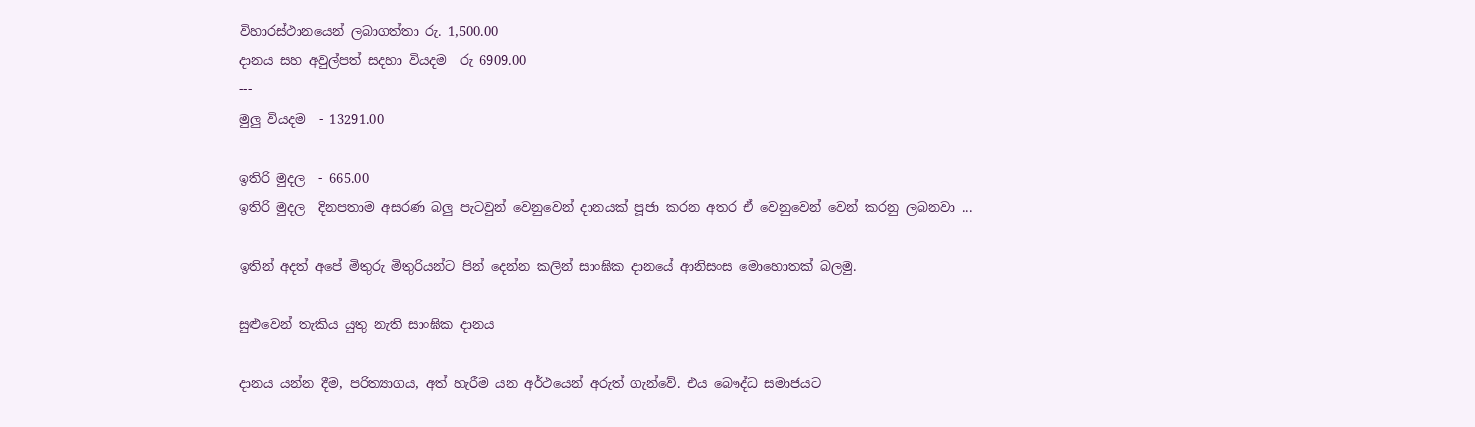විහාරස්ථානයෙන් ලබාගත්තා රු. 1,500.00
දානය සහ අවුල්පත් සදහා වියදම  රු 6909.00
---
මුලු වියදම  - 13291.00

ඉතිරි මුදල  - 665.00
ඉතිරි මුදල  දිනපතාම අසරණ බලු පැටවුන් වෙනුවෙන් දානයක් පූජා කරන අතර ඒ වෙනුවෙන් වෙන් කරනු ලබනවා ...

ඉතින් අදත් අපේ මිතුරු මිතුරියන්ට පින් දෙන්න කලින් සාංඝික දානයේ ආනිසංස මොහොතක් බලමු.

සුළුවෙන් තැකිය යුතු නැති සාංඝික දානය

දානය යන්න දීම, පරිත්‍යාගය, අත් හැරීම යන අර්ථයෙන් අරුත් ගැන්වේ. එය බෞද්ධ සමාජයට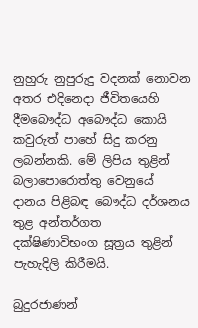නුහුරු නුපුරුදු වදනක් නොවන අතර එදිනෙදා ජීවිතයෙහි දීමබෞද්ධ අබෞද්ධ කොයි කවුරුත් පාහේ සිදු කරනු ලබන්නකි. මේ ලිපිය තුළින් බලාපොරොත්තු වෙනුයේ දානය පිළිබඳ බෞද්ධ දර්ශනය තුළ අන්තර්ගත දක්ෂිණාවිභංග සූත්‍රය තුළින් පැහැදිලි කිරීමයි.

බුදුරජාණන්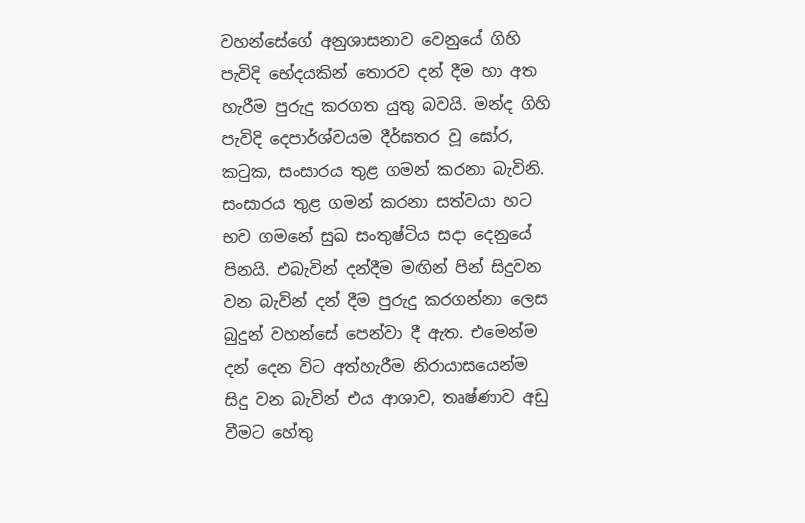වහන්සේගේ අනුශාසනාව වෙනුයේ ගිහි පැවිදි භේදයකින් තොරව දන් දීම හා අත හැරීම පුරුදු කරගත යුතු බවයි. මන්ද ගිහි පැවිදි දෙපාර්ශ්වයම දීර්ඝතර වූ ඝෝර, කටුක, සංසාරය තුළ ගමන් කරනා බැවිනි. සංසාරය තුළ ගමන් කරනා සත්වයා හට භව ගමනේ සුඛ සංතුෂ්ටිය සදා දෙනුයේ පිනයි. එබැවින් දන්දීම මඟින් පින් සිදුවන වන බැවින් දන් දීම පුරුදු කරගන්නා ලෙස බුදුන් වහන්සේ පෙන්වා දී ඇත. එමෙන්ම දන් දෙන විට අත්හැරීම නිරායාසයෙන්ම සිදු වන බැවින් එය ආශාව, තෘෂ්ණාව අඩු වීමට හේතු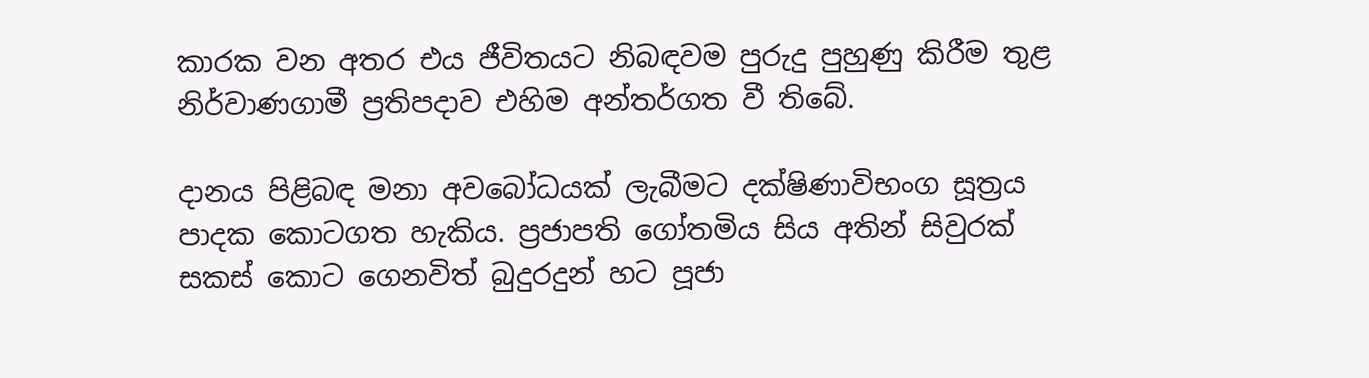කාරක වන අතර එය ජීවිතයට නිබඳවම පුරුදු පුහුණු කිරීම තුළ නිර්වාණගාමී ප්‍රතිපදාව එහිම අන්තර්ගත වී තිබේ.

දානය පිළිබඳ මනා අවබෝධයක් ලැබීමට දක්ෂිණාවිභංග සූත්‍රය පාදක කොටගත හැකිය. ප්‍රජාපති ගෝතමිය සිය අතින් සිවුරක් සකස් කොට ගෙනවිත් බුදුරදුන් හට පූජා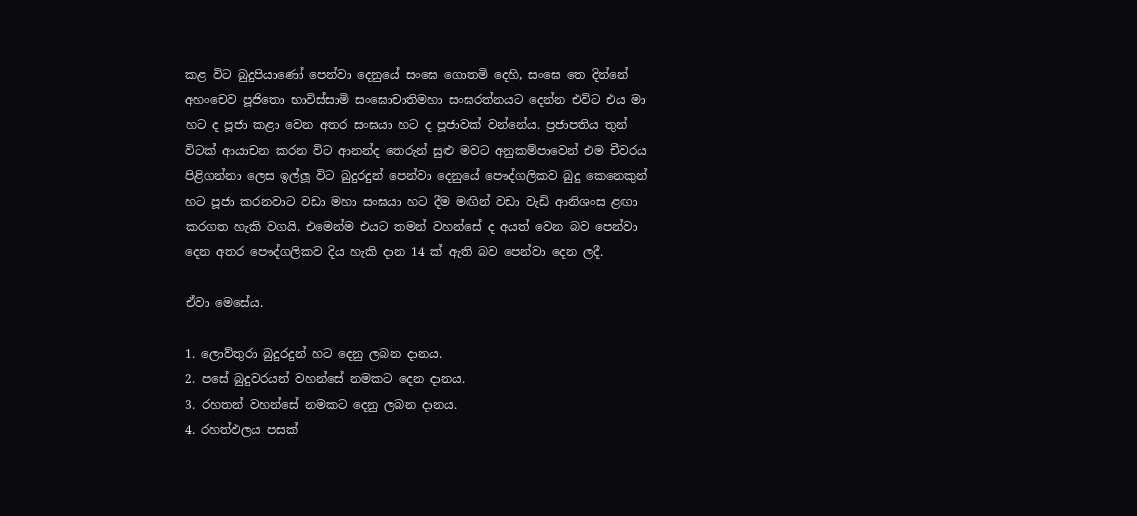කළ විට බුදුපියාණෝ පෙන්වා දෙනුයේ සංඝෙ ගොතමි දෙහි, සංඝෙ තෙ දින්නේ අහංචෙව පූජිතො භාවිස්සාමි සංඝොචාතිමහා සංඝරත්නයට දෙන්න එවිට එය මා හට ද පූජා කළා වෙන අතර සංඝයා හට ද පූජාවක් වන්නේය. ප්‍රජාපතිය තුන් විටක් ආයාචන කරන විට ආනන්ද තෙරුන් සුළු මවට අනුකම්පාවෙන් එම චීවරය පිළිගන්නා ලෙස ඉල්ලූ විට බුදුරදුන් පෙන්වා දෙනුයේ පෞද්ගලිකව බුදු කෙනෙකුන් හට පූජා කරනවාට වඩා මහා සංඝයා හට දීම මඟින් වඩා වැඩි ආනිශංස ළඟා කරගත හැකි වගයි. එමෙන්ම එයට තමන් වහන්සේ ද අයත් වෙන බව පෙන්වා දෙන අතර පෞද්ගලිකව දිය හැකි දාන 14 ක් ඇති බව‍ පෙන්වා දෙන ලදී.

ඒවා මෙසේය.

1. ලොව්තුරා බුදුරදුන් හට දෙනු ලබන දානය.
2. පසේ බුදුවරයන් වහන්සේ නමකට දෙන දානය.
3. රහතන් වහන්සේ නමකට දෙනු ලබන දානය.
4. රහත්ඵලය පසක්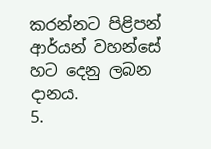කරන්නට පිළිපන් ආර්යන් වහන්සේ හට දෙනු ලබන දානය.
5.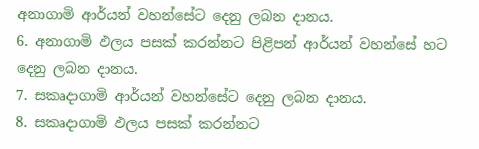අනාගාමි ආර්යන් වහන්සේට දෙනු ලබන දානය.
6. අනාගාමි ඵලය පසක් කරන්නට පිළිපන් ආර්යන් වහන්සේ හට දෙනු ලබන දානය.
7. සකෘදාගාමි ආර්යන් වහන්සේට දෙනු ලබන දානය.
8. සකෘදාගාමි ඵලය පසක් කරන්නට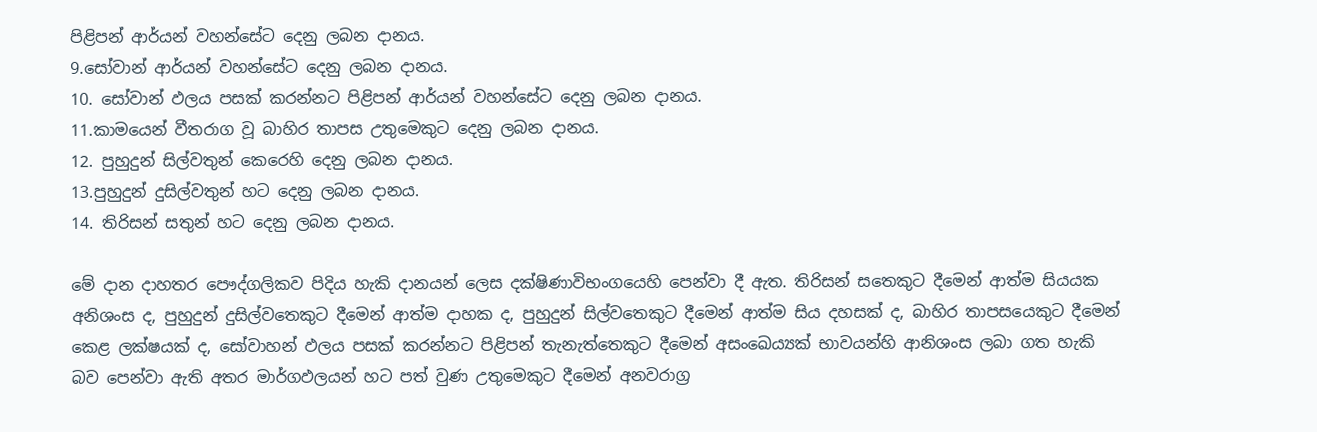පිළිපන් ආර්යන් වහන්සේට දෙනු ලබන දානය.
9.සෝවාන් ආර්යන් වහන්සේට දෙනු ලබන දානය.
10. සෝවාන් ඵලය පසක් කරන්නට පිළිපන් ආර්යන් වහන්සේට දෙනු ලබන දානය.
11.කාමයෙන් වීතරාග වූ බාහිර තාපස උතුමෙකුට දෙනු ලබන දානය.
12. පුහුදුන් සිල්වතුන් කෙරෙහි දෙනු ලබන දානය.
13.පුහුදුන් දුසිල්වතුන් හට දෙනු ලබන දානය.
14. තිරිසන් සතුන් හට දෙනු ලබන දානය.

මේ දාන දාහතර පෞද්ගලිකව පිදිය හැකි දානයන් ලෙස දක්ෂිණාවිභංගයෙහි පෙන්වා දී ඇත. තිරිසන් සතෙකුට දීමෙන් ආත්ම සියයක අනිශංස ද, පුහුදුන් දුසිල්වතෙකුට දීමෙන් ආත්ම දාහක ද, පුහුදුන් සිල්වතෙකුට දීමෙන් ආත්ම සිය දහසක් ද, බාහිර තාපසයෙකුට දීමෙන් කෙළ ලක්ෂයක් ද, සෝවාහන් ඵලය පසක් කරන්නට පිළිපන් තැනැත්තෙකුට දීමෙන් අසංඛෙය්‍යක් භාවයන්හි ආනිශංස ලබා ගත හැකි බව පෙන්වා ඇති අතර මාර්ගඵලයන් හට පත් වුණ උතුමෙකුට දීමෙන් අනවරාග්‍ර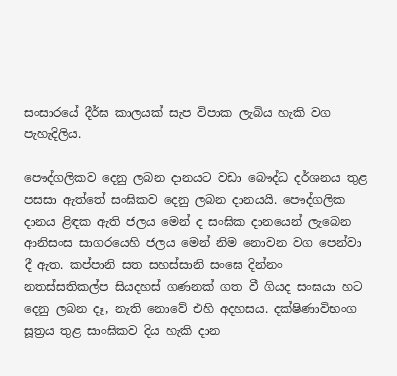සංසාරයේ දීර්ඝ කාලයක් සැප විපාක ලැබිය හැකි වග පැහැදිලිය.

පෞද්ගලිකව දෙනු ලබන දානයට වඩා බෞද්ධ දර්ශනය තුළ පසසා ඇත්තේ සංඝිකව දෙනු ලබන දානයයි. පෞද්ගලික දානය ළිඳක ඇති ජලය මෙන් ද සංඝික දානයෙන් ලැබෙන ආනිසංස සාගරයෙහි ජලය මෙන් නිම නොවන වග පෙන්වා දී ඇත. කප්පානි සත සහස්සානි සංඝෙ දින්නං නතස්සතිකල්ප සියදහස් ගණනක් ගත වී ගියද සංඝයා හට දෙනු ලබන දෑ, නැති නොවේ එහි අදහසය. දක්ෂිණාවිභංග සූත්‍රය තුළ සාංඝිකව දිය හැකි දාන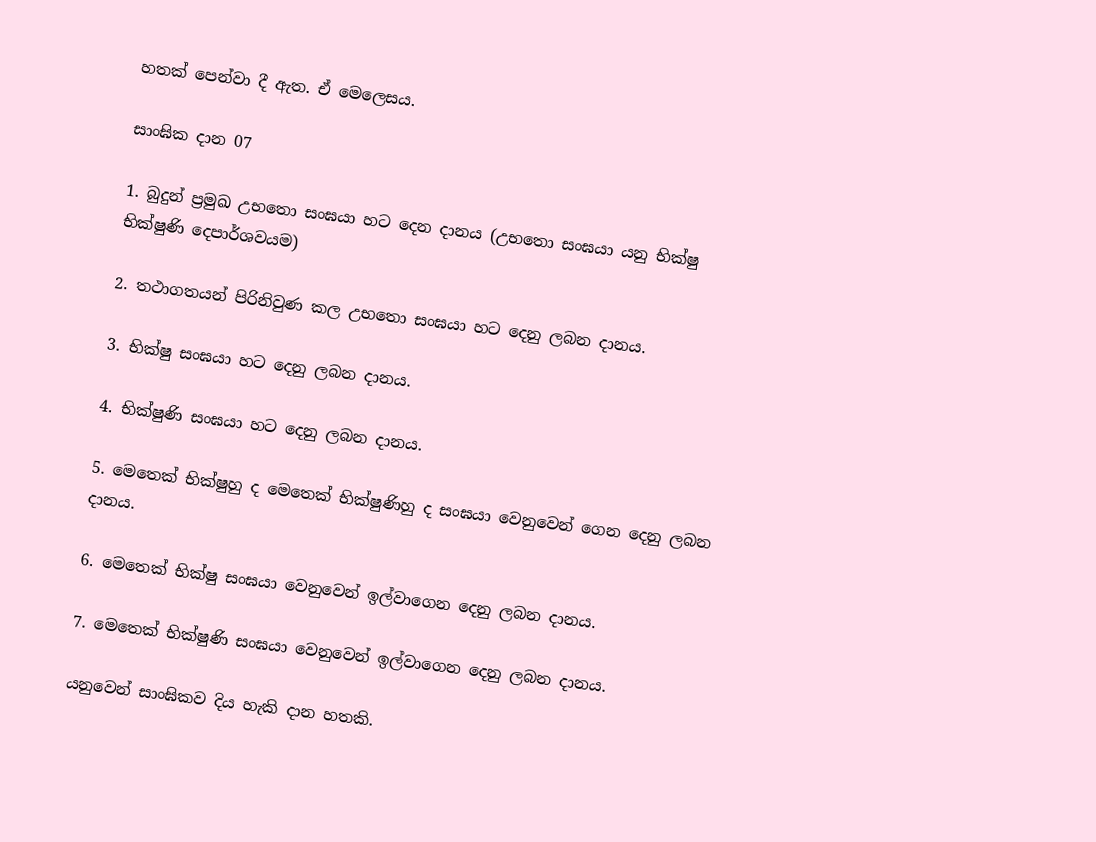හතක් පෙන්වා දී ඇත. ඒ මෙලෙසය.

සාංඝික දාන 07

1. බුදුන් ප්‍රමුඛ උභතො සංඝයා හට දෙන දානය (උභතො සංඝයා යනු භික්ෂු භික්ෂුණි දෙපාර්ශවයම)

2. තථාගතයන් පිරිනිවුණ කල උභතො සංඝයා හට දෙනු ලබන දානය‍.

3. භික්ෂු සංඝයා හට දෙනු ලබන දානය.

4. භික්ෂුණි සංඝයා හට දෙනු ලබන දානය.

5. මෙතෙක් භික්ෂුහු ද මෙතෙක් භික්ෂුණිහු ද සංඝයා වෙනුවෙන් ගෙන දෙනු ලබන දානය.

6. මෙතෙක් භික්ෂු සංඝයා වෙනුවෙන් ඉල්වාගෙන දෙනු ලබන දානය.

7. මෙතෙක් භික්ෂුණි සංඝයා වෙනුවෙන් ඉල්වාගෙන දෙනු ලබන දානය.

යනුවෙන් සාංඝිකව දිය හැකි දාන හතකි.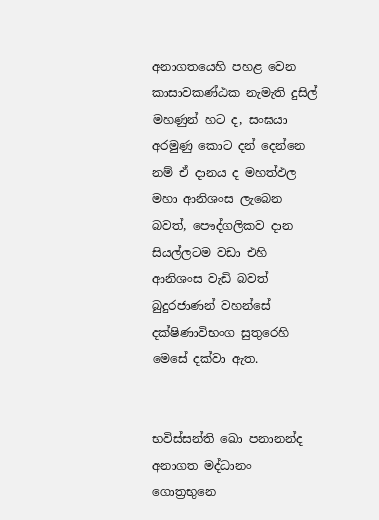අනාගතයෙහි පහළ වෙන කාසාවකණ්ඨක නැමැති දුසිල් මහණුන් හට ද, සංඝයා අරමුණු කොට දන් දෙන්නෙ නම් ඒ දානය ද මහත්ඵල මහා ආනිශංස ලැබෙන බවත්, පෞද්ගලිකව දාන සියල්ලටම වඩා එහි ආනිශංස වැඩි බවත් බුදුර‍ජාණන් වහන්සේ දක්ෂිණාවිභංග සුතුරෙහි මෙසේ දක්වා ඇත.


භවිස්සන්ති ඛො පනානන්ද අනාගත මද්ධානං ගොත්‍රභුනෙ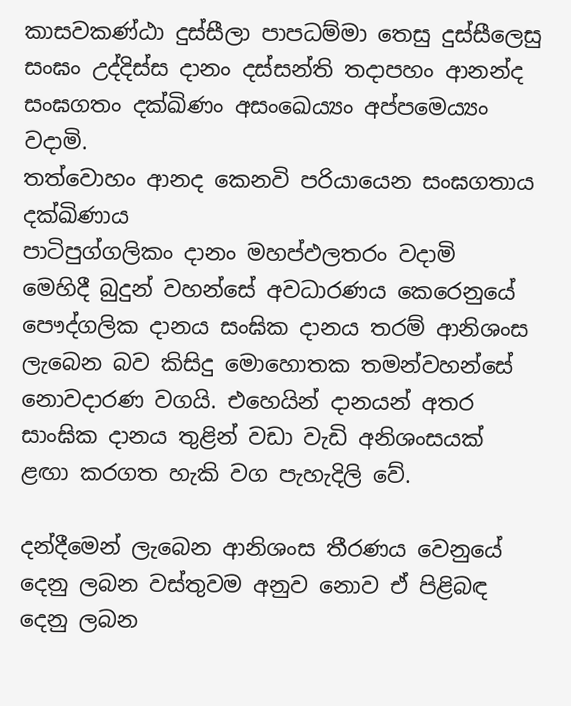කාසවකණ්ඨා දුස්සීලා පාපධම්මා තෙසු දුස්සීලෙසු
සංඝං උද්දිස්ස දානං දස්සන්ති තදාපහං ආනන්ද
සංඝගතං දක්ඛිණං අසංඛෙය්‍යං අප්පමෙය්‍යං වදාමි.
තත්වොහං ආනද කෙනවි පරියායෙන සංඝගතාය දක්ඛිණාය
පාටිපුග්ගලිකං දානං මහප්ඵලතරං වදාමි
මෙහිදී බුදුන් වහන්සේ අවධාරණය කෙරෙනුයේ පෞද්ගලික දානය සංඝික දානය තරම් ආනිශංස ලැබෙන බව කිසිදු මොහොතක තමන්වහන්සේ නොවදාරණ වගයි. එහෙයින් දානයන් අතර සාංඝික දානය තුළින් වඩා වැඩි අනිශංසයක් ළඟා කරගත හැකි වග පැහැදිලි වේ.

දන්දීමෙන් ලැබෙන ආනිශංස තීරණය වෙනුයේ දෙනු ලබන වස්තුවම අනුව නොව ඒ පිළිබඳ දෙනු ලබන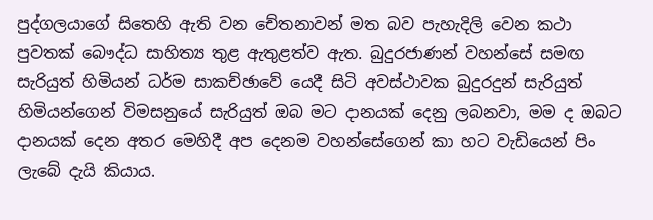පුද්ගලයාගේ සිතෙහි ඇති වන චේතනාවන් මත බව පැහැදිලි වෙන කථා පුවතක් බෞද්ධ සාහිත්‍ය තුළ ඇතුළත්ව ඇත. බුදුරජාණන් වහන්සේ සමඟ සැරියුත් හිමියන් ධර්ම සාකච්ඡාවේ යෙදී සිටි අවස්ථාවක බුදුරදුන් සැරියුත් හිමියන්ගෙන් විමසනුයේ සැරියුත් ඔබ මට දානයක් දෙනු ලබනවා, මම ද ඔබට දානයක් දෙන අතර මෙහිදී අප දෙනම වහන්සේගෙන් කා හට වැඩියෙන් පිං ලැබේ දැයි කියාය.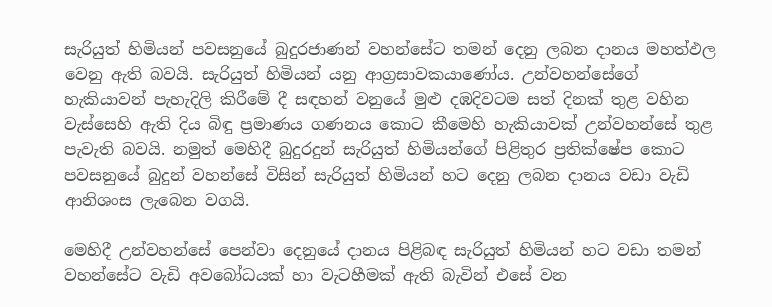සැරියුත් හිමියන් පවසනුයේ බුදුරජාණන් වහන්සේට තමන් දෙනු ලබන දානය මහත්ඵල වෙනු ඇති බවයි. සැරියුත් හිමියන් යනු ආග්‍රසාවකයාණෝය. උන්වහන්සේගේ හැකියාවන් පැහැදිලි කිරීමේ දී සඳහන් වනුයේ මුළු දඹදිවටම සත් දිනක් තුළ වහින වැස්සෙහි ඇති දිය බිඳු ප්‍රමාණය ගණනය කොට කීමෙහි හැකියාවක් උන්වහන්සේ තුළ පැවැති බවයි. නමුත් මෙහිදී බුදුරදුන් සැරියුත් හිමියන්ගේ පිළිතුර ප්‍රතික්ෂේප කොට පවසනුයේ බුදුන් වහන්සේ විසින් සැරියුත් හිමියන් හට දෙනු ලබන දානය වඩා වැඩි ආනිශංස ලැබෙන වගයි.

මෙහිදී උන්වහන්සේ පෙන්වා දෙනුයේ දානය පිළිබඳ සැරියුත් හිමියන් හට වඩා තමන් වහන්සේට වැඩි අවබෝධයක් හා වැටහීමක් ඇති බැවින් එසේ වන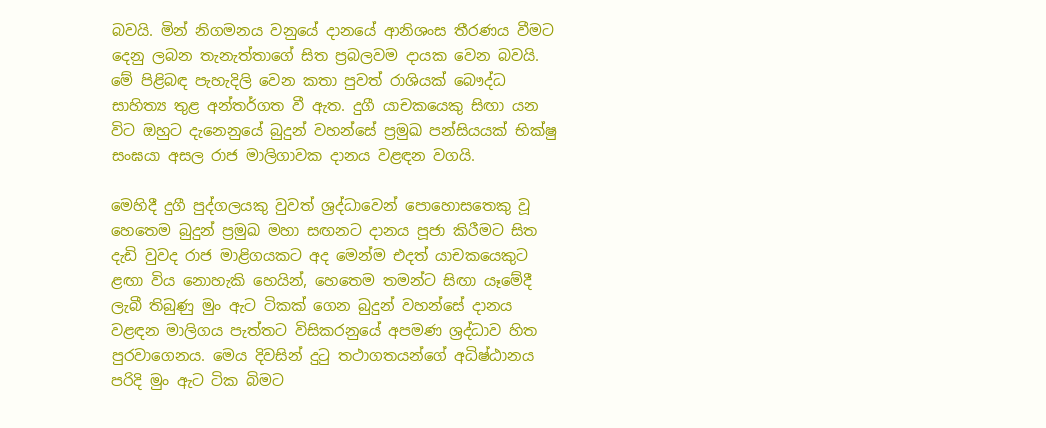බවයි. මින් නිගමනය වනුයේ දානයේ ආනිශංස තීරණය වීමට දෙනු ලබන තැනැත්තාගේ සිත ප්‍රබලවම දායක වෙන බවයි. මේ පිළිබඳ පැහැදිලි වෙන කතා පුවත් රාශියක් බෞද්ධ සාහිත්‍ය තුළ අන්තර්ගත වී ඇත. දුගී යාචකයෙකු සිඟා යන විට ඔහුට දැනෙනුයේ බුදුන් වහන්සේ ප්‍රමුඛ පන්සියයක් භික්ෂු සංඝයා අසල රාජ මාලිගාවක දානය වළඳන වගයි.

මෙහිදී දුගී පුද්ගලයකු වුවත් ශ්‍රද්ධාවෙන් පොහොසතෙකු වූ හෙතෙම බුදුන් ප්‍රමුඛ මහා සඟනට දානය පූජා කිරීමට සිත දැඩි වුවද රාජ මාළිගයකට අද මෙන්ම එදත් යාචකයෙකුට ළඟා විය නොහැකි හෙයින්, හෙතෙම තමන්ට සිඟා යෑමේදී ලැබී තිබුණු මුං ඇට ටිකක් ගෙන බුදුන් වහන්සේ දානය වළඳන මාලිගය පැත්තට විසිකරනුයේ අපමණ ශ්‍රද්ධාව හිත පුරවාගෙනය. මෙය දිවසින් දුටු තථාගතයන්ගේ අධිෂ්ඨානය පරිදි මුං ඇට ටික බිමට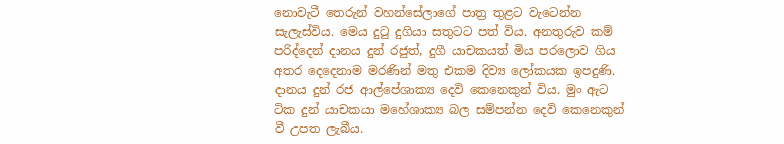නොවැටී තෙරුන් වහන්සේලාගේ පාත්‍ර තුළට වැටෙන්න සැලැස්විය. මෙය දුටු දුගියා සතුටට පත් විය. අනතුරුව කම් පරිද්දෙන් දානය දුන් රජුත්, දුගී යාචකයත් මිය පරලොව ගිය අතර දෙදෙනාම මරණින් මතු එකම දිව්‍ය ලෝකයක ඉපදුණි. දානය දුන් රජ ආල්පේශාක්‍ය දෙවි කෙනෙකුන් විය. මුං ඇට ටික දුන් යාචකයා මහේශාක්‍ය බල සම්පන්න දෙවි කෙනෙකුන් වී උපත ලැබීය.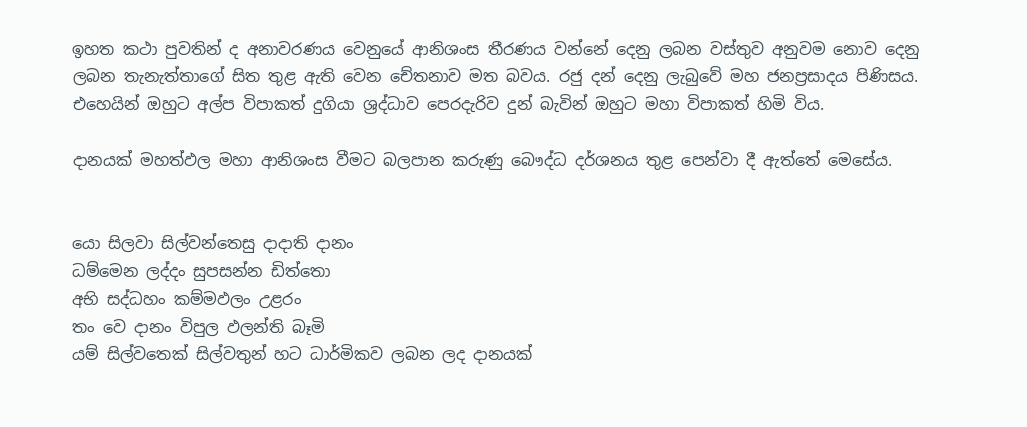ඉහත කථා පුවතින් ද අනාවරණය වෙනුයේ ආනිශංස තීරණය වන්නේ දෙනු ලබන වස්තුව අනුවම නොව දෙනු ලබන තැනැත්තාගේ සිත තුළ ඇති වෙන චේතනාව මත බවය. රජු දන් දෙනු ලැබුවේ මහ ජනප්‍රසාදය පිණිසය. එහෙයින් ඔහුට අල්ප විපාකත් දුගියා ශ්‍රද්ධාව පෙරදැරිව දුන් බැවින් ඔහුට මහා විපාකත් හිමි විය.

දානයක් මහත්ඵල මහා ආනිශංස වීමට බලපාන කරුණු බෞද්ධ දර්ශනය තුළ පෙන්වා දී ඇත්තේ මෙසේය.


යො සිලවා සිල්වන්තෙසු දාදාති දානං
ධම්මෙන ලද්දං සුපසන්න ඩිත්තො
අභි සද්ධහං කම්මඵලං උළරං
තං වෙ දානං විපුල ඵලන්ති බෑමි
යම් සිල්වතෙක් සිල්වතුන් හට ධාර්මිකව ලබන ලද දානයක්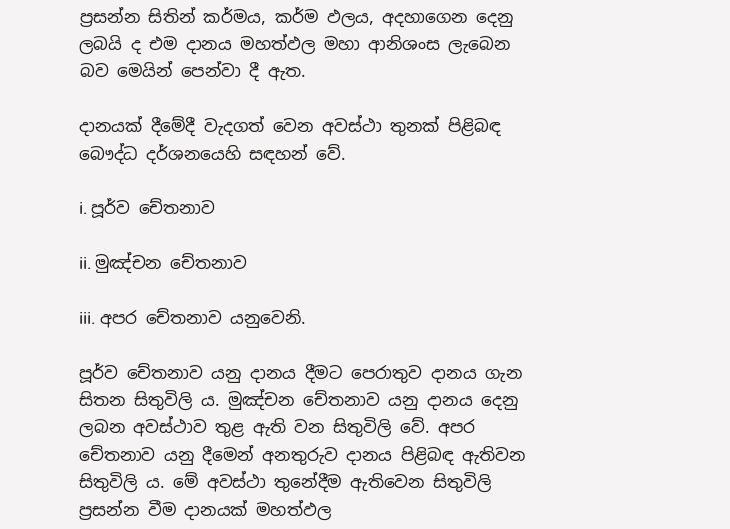ප්‍රසන්න සිතින් කර්මය, කර්ම ඵලය, අදහාගෙන දෙනු ලබයි ද එම දානය මහත්ඵල මහා ආනිශංස ලැබෙන බව මෙයින් පෙන්වා දී ඇත.

දානයක් දීමේදී වැදගත් වෙන අවස්ථා තුනක් පිළිබඳ බෞද්ධ දර්ශනයෙහි සඳහන් වේ.

i. පූර්ව චේතනාව

ii. මුඤ්චන චේතනාව

iii. අපර චේතනාව යනුවෙනි.

පූර්ව චේතනාව යනු දානය දීමට පෙරාතුව දානය ගැන සිතන සිතුවිලි ය. මුඤ්චන චේතනාව යනු දානය දෙනු ලබන අවස්ථාව තුළ ඇති වන සිතුවිලි වේ. අපර චේතනාව යනු දීමෙන් අනතුරුව දානය පිළිබඳ ඇතිවන සිතුවිලි ය. මේ අවස්ථා තුනේදීම ඇතිවෙන සිතුවිලි ප්‍රසන්න වීම දානයක් මහත්ඵල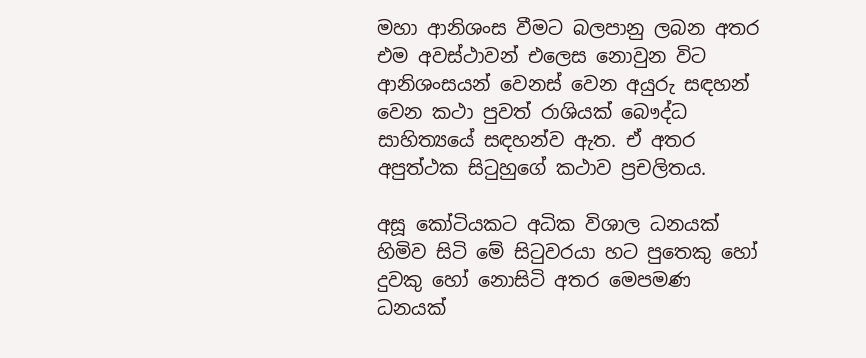මහා ආනිශංස වීමට බලපානු ලබන අතර එම අවස්ථාවන් එලෙස නොවුන විට ආනිශංසයන් වෙනස් වෙන අයුරු සඳහන් වෙන කථා පුවත් රාශියක් බෞද්ධ සාහිත්‍යයේ සඳහන්ව ඇත. ඒ අතර අපුත්ථක සිටුහුගේ කථාව ප්‍රචලිතය.

අසූ කෝටියකට අධික විශාල ධනයක් හිමිව සිටි මේ සිටුවරයා හට පුතෙකු හෝ දුවකු හෝ නොසිටි අතර මෙපමණ ‍ ධනයක්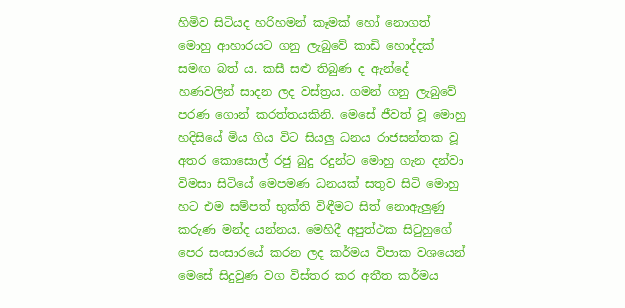හිමිව සිටියද හරිහමන් කෑමක් හෝ නොගත් මොහු ආහාරයට ගනු ලැබුවේ කාඩි හොද්දක් සමඟ බත් ය. කසී සළු තිබුණ ද ඇන්දේ හණවලින් සාදන ලද වස්ත්‍රය. ගමන් ගනු ලැබුවේ පරණ ගොන් කරත්තයකිනි. මෙසේ ජීවත් වූ මොහු හදිසියේ මිය ගිය විට සියලු ධනය රාජසන්තක වූ අතර කොසොල් රජු බුදු රදුන්ට මොහු ගැන දන්වා විමසා සිටියේ මෙපමණ ධනයක් සතුව සිටි මොහු හට එම සම්පත් භුක්ති විඳීමට සිත් නොඇලුණු කරුණ මන්ද යන්නය. මෙහිදී අපුත්ථක සිටුහුගේ පෙර සංසාරයේ කරන ලද කර්මය විපාක වශයෙන් මෙසේ සිදුවුණ වග විස්තර කර අතීත කර්මය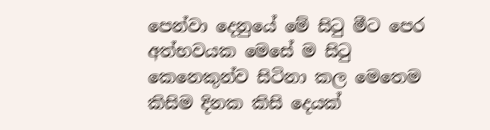පෙන්වා දෙනුයේ මේ සිටු මීට පෙර අත්භවයක මෙසේ ම සිටු කෙනෙකුන්ව සිටිනා කල මෙතෙම කිසිම දිනක කිසි දෙයක්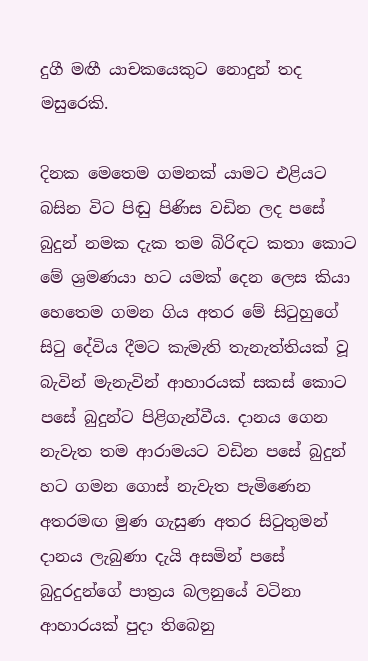දුගී මඟී යාචකයෙකුට නොදුන් තද මසුරෙකි.

දිනක මෙතෙම ගමනක් යාමට එළියට බසින විට පිඬු පිණිස වඩින ලද පසේ බුදුන් නමක දැක තම බිරිඳට කතා කොට මේ ශ්‍රමණයා හට යමක් දෙන ලෙස කියා හෙතෙම ගමන ගිය අතර මේ සිටුහුගේ සිටු දේවිය දීමට කැමැති තැනැත්තියක් වූ බැවින් මැනැවින් ආහාරයක් සකස් කොට පසේ බුදුන්ට පිළිගැන්වීය. දානය ගෙන නැවැත තම ආරාමයට වඩින පසේ බුදුන් හට ගමන ගොස් නැවැත පැමිණෙන අතරමඟ මුණ ගැසුණ අතර සිටුතුමන් දානය ලැබුණා දැයි අසමින් පසේ බුදුරදුන්ගේ පාත්‍රය බලනුයේ වටිනා ආහාරයක් පුදා තිබෙනු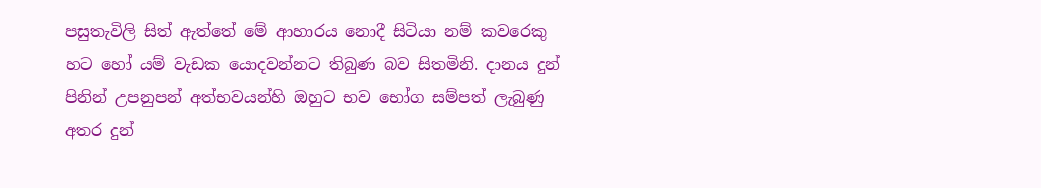පසුතැවිලි සිත් ඇත්තේ මේ ආහාරය නොදී සිටියා නම් කවරෙකු හට හෝ යම් වැඩක යොදවන්නට තිබුණ බව සිතමිනි. දානය දුන් පිනින් උපනුපන් අත්භවයන්හි ඔහුට භව භෝග සම්පත් ලැබුණු අතර දුන්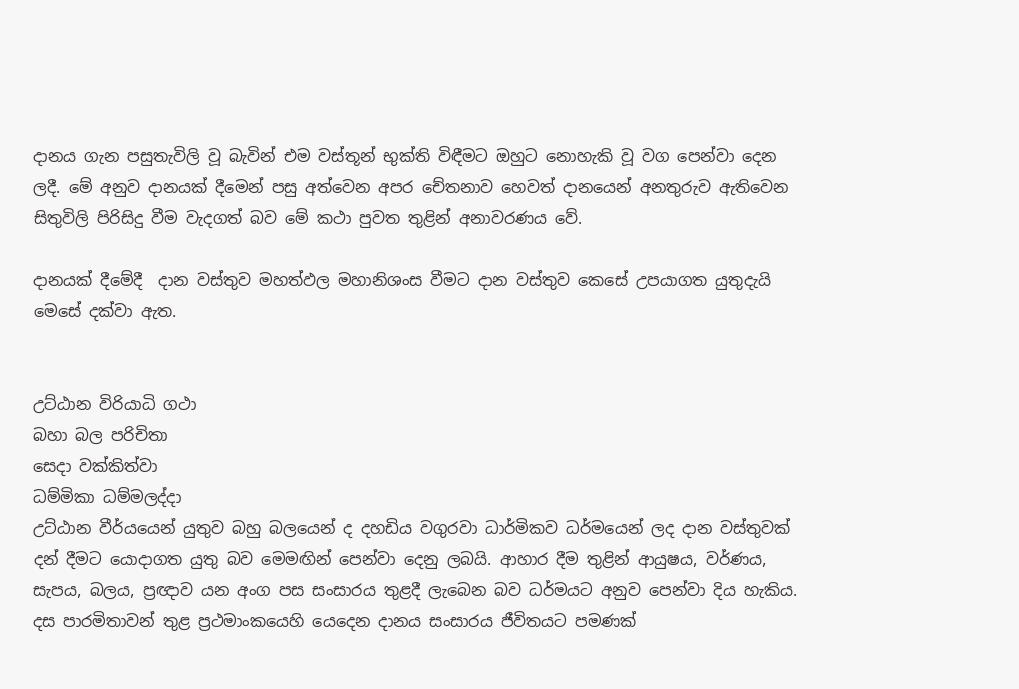දානය ගැන පසුතැවිලි වූ බැවින් එම වස්තූන් භුක්ති විඳීමට ඔහුට නොහැකි වූ වග පෙන්වා දෙන ලදී. මේ අනුව දානයක් දීමෙන් පසු අත්වෙන අපර චේතනාව හෙවත් දානයෙන් අනතුරුව ඇතිවෙන සිතුවිලි පිරිසිදු වීම වැදගත් බව මේ කථා පුවත තුළින් අනාවරණය වේ.

දානයක් දීමේදී ‍ දාන වස්තුව මහත්ඵල මහානිශංස වීමට දාන වස්තුව කෙසේ උපයාගත යුතුදැයි මෙසේ දක්වා ඇත.


උට්ඨාන විරියාධි ගථා
බහා බල පරිචිතා
සෙදා වක්කිත්වා
ධම්මිකා ධම්මලද්දා
උට්ඨාන වීර්යයෙන් යුතුව බහු බලයෙන් ද දහඩිය වගුරවා ධාර්මිකව ධර්මයෙන් ලද දාන වස්තුවක් දන් දීමට යොදාගත යුතු බව මෙමඟින් පෙන්වා දෙනු ලබයි. ආහාර දීම තුළින් ආයුෂය, වර්ණය, සැපය, බලය, ප්‍රඥාව යන අංග පස සංසාරය තුළදී ලැබෙන බව ධර්මයට අනුව පෙන්වා දිය හැකිය. දස පාරමිතාවන් තුළ ප්‍රථමාංකයෙහි යෙදෙන දානය සංසාරය ජීවිතයට පමණක්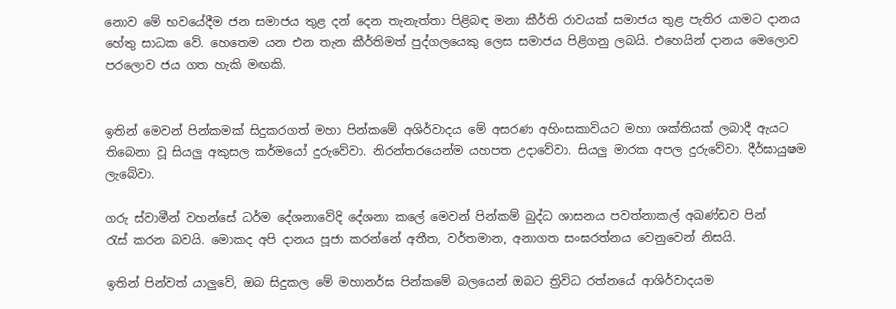නොව මේ භවයේදීම ජන සමාජය තුළ දන් දෙන තැනැත්තා පිළිබඳ මනා කීර්ති රාවයක් සමාජය තුළ පැතිර යාමට දානය හේතු සාධක වේ. හෙතෙම යන එන තැන කීර්තිමත් පුද්ගලයෙකු ලෙස සමාජය පිළිගනු ලබයි. එහෙයින් දානය මෙලොව පරලොව ජය ගත හැකි මඟකි.


ඉතින් මෙවන් පින්කමක් සිදුකරගත් මහා පින්කමේ අශිර්වාදය මේ අසරණ අහිංසකාවියට මහා ශක්තියක් ලබාදී ඇයට තිබෙනා වූ සියලු අකුසල කර්මයෝ දුරුවේවා. නිරන්තරයෙන්ම යහපත උදාවේවා. සියලු මාරක අපල දුරුවේවා. දීර්ඝායුෂම ලැබේවා.

ගරු ස්වාමීන් වහන්සේ ධර්ම දේශනාවේදි දේශනා කලේ මෙවන් පින්කම් බුද්ධ ශාසනය පවත්නාකල් අඛණ්ඩව පින් රැස් ‍කරන බවයි. මොකද අපි දානය පූජා කරන්නේ අතීත, වර්තමාන, අනාගත සංඝරත්නය වෙනුවෙන් නිසයි.

ඉතින් පින්වත් යාලුවේ, ඔබ සිදුකල මේ මහානර්ඝ පින්කමේ බලයෙන් ඔබට ත්‍රිවිධ රත්නයේ ආශිර්වාදයම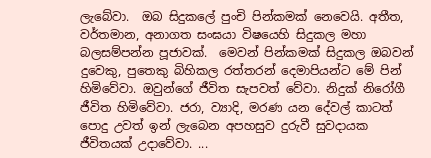ලැබේවා.  ඔබ සිදුකලේ පුංචි පින්කමක් නෙවෙයි. අතීත, වර්තමාන, අනාගත සංඝයා විෂයෙහි සිදුකල මහා බලසම්පන්න පූජාවක්.  මෙවන් පින්කමක් සිදුකල ඔබවන් දුවෙකු, පුතෙකු බිහිකල රත්තරන් දෙමාපියන්ට මේ පින් හිමිවේවා. ඔවුන්ගේ ජීවිත සැපවත් වේවා. නිදුක් නිරෝගී ජීවිත හිමිවේවා. ජරා, ව්‍යාදි, මරණ යන දේවල් කාටත් පොදු උවත් ඉන් ලැබෙන අපහසුව දුරුවී සුවදායක ජීවිතයක් උදාවේවා. ...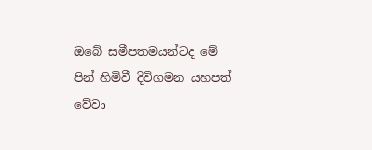ඔබේ සමීපතමයන්ටද මේ පින් හිමිවී දිවිගමන යහපත් වේවා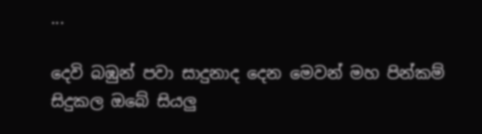...

දෙවි බඹුන් පවා සාදුනාද දෙන මෙවන් මහ පින්කම් සිදුකල ඔබේ සියලු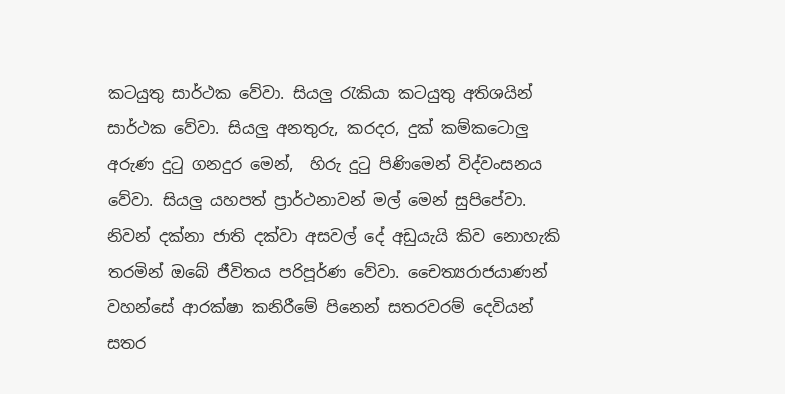කටයුතු සාර්ථක වේවා. සියලු රැකියා කටයුතු අතිශයින් සාර්ථක වේවා. සියලු අනතුරු, කරදර, දුක් කම්කටොලු අරුණ දුටු ගනදුර මෙන්,  හිරු දුටු පිණිමෙන් විද්වංසනය වේවා. සියලු යහපත් ප්‍රාර්ථනාවන් මල් මෙන් සුපිපේවා. නිවන් දක්නා ජාති දක්වා අසවල් දේ අඩුයැයි කිව නොහැකි තරමින් ඔබේ ජීවිතය පරිපූර්ණ වේවා. චෛත්‍යරාජයාණන් වහන්සේ ආරක්ෂා කනිරීමේ පිනෙන් සතරවරම් දෙවියන් සතර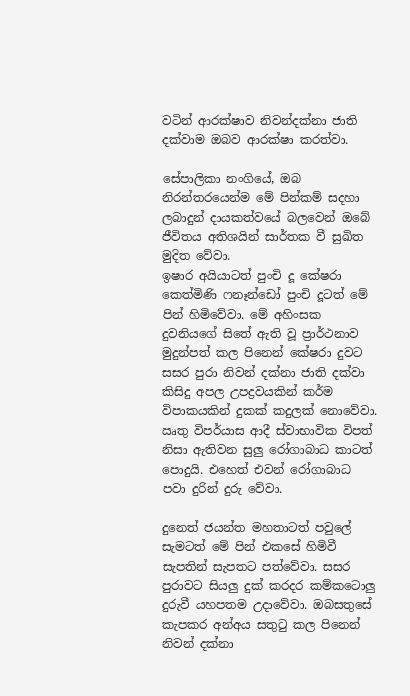වටින් ආරක්ෂාව නිවන්දක්නා ජාති දක්වාම ඔබව ආරක්ෂා කරත්වා.

සේපාලිකා නංගියේ, ඔබ නිරන්තරයෙන්ම මේ පින්කම් සදහා ලබාදුන් දායකත්වයේ බලවෙන් ඔබේ ජීවිතය අතිශයින් සාර්තක වී සුඛිත මුදිත වේවා.
ඉෂාර අයියාටත් පුංචි දූ කේෂරා කෙත්මිණි ෆනෑන්ඩෝ පුංචි දූටත් මේ පින් හිමිවේවා. මේ අහිංසක දුවනියගේ සිතේ ඇති වූ ප්‍රාර්ථනාව මුදුන්පත් කල පිනෙන් කේෂරා දුවට සසර පුරා නිවන් දක්නා ජාති දක්වා කිසිදු අපල උපද්‍රවයකින් කර්ම විපාකයකින් දුකක් කදුලක් නොවේවා. ඍතු විපර්යාස ආදී ස්වාභාවික විපත් නිසා ඇතිවන සුලු රෝගාබාධ කාටත් පොදුයි. එහෙත් එවන් රෝගාබාධ පවා දුරින් දුරු වේවා.

දුනෙත් ජයන්ත මහතාටත් පවුලේ සැමටත් මේ පින් එකසේ හිමිවී සැපතින් සැපතට පත්වේවා. සසර පුරාවට සියලු දුක් කරදර කම්කටොලු දුරුවී යහපතම උදාවේවා. ඔබසතුසේ කැපකර අන්අය සතුටු කල පිනෙන් නිවන් දක්නා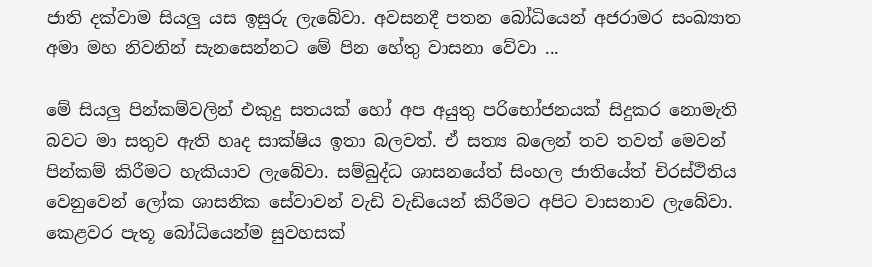ජාති දක්වාම සියලු යස ඉසුරු ලැබේවා. අවසනදී පතන බෝධියෙන් අජරාමර සංඛ්‍යාත අමා මහ නිවනින් සැනසෙන්නට මේ පින හේතු වාසනා වේවා ...

මේ සියලු පින්කම්වලින් එකුදු සතයක් හෝ අප අයුතු පරිභෝජනයක් සිදුකර නොමැති බවට මා සතුව ඇති හෘද සාක්ෂිය ඉතා බලවත්. ඒ සත්‍ය බලෙන් තව තවත් මෙවන් පින්කම් කිරීමට හැකියාව ලැබේවා. සම්බුද්ධ ශාසනයේත් සිංහල ජාතියේත් චිරස්ථිතිය වෙනුවෙන් ලෝක ශාසනික සේවාවන් වැඩි වැඩියෙන් කිරීමට අපිට වාසනාව ලැබේවා. කෙළවර පැතූ බෝධියෙන්ම සුවහසක්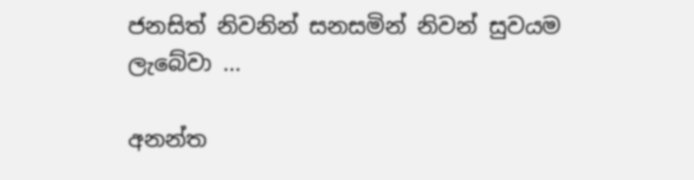ජනසිත් නිවනින් සනසමින් නිවන් සුවයම ලැබේවා ...

අනන්ත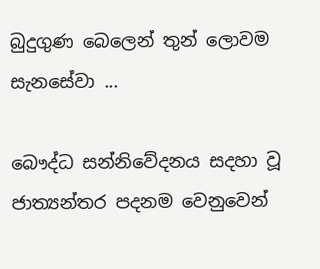බුදුගුණ බෙලෙන් තුන් ලොවම සැනසේවා ...

බෞද්ධ සන්නිවේදනය සදහා වූ ජාත්‍යන්තර පදනම වෙනුවෙන්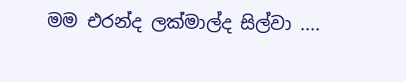මම එරන්ද ලක්මාල්ද සිල්වා ....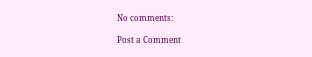No comments:

Post a Comment